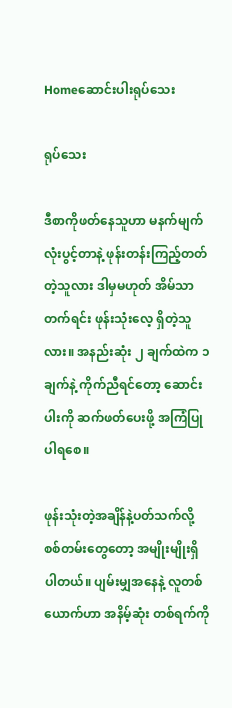Homeဆောင်းပါးရုပ်သေး

ရုပ်သေး

ဒီစာကိုဖတ်နေသူဟာ မနက်မျက်လုံးပွင့်တာနဲ့ ဖုန်းတန်းကြည့်တတ်တဲ့သူလား ဒါမှမဟုတ် အိမ်သာတက်ရင်း ဖုန်းသုံးလေ့ ရှိတဲ့သူလား။ အနည်းဆုံး ၂ ချက်ထဲက ၁ ချက်နဲ့ ကိုက်ညီရင်တော့ ဆောင်းပါးကို ဆက်ဖတ်ပေးဖို့ အကြံပြုပါရစေ။

ဖုန်းသုံးတဲ့အချိန်နဲ့ပတ်သက်လို့ စစ်တမ်းတွေတော့ အမျိုးမျိုးရှိပါတယ်။ ပျမ်းမျှအနေနဲ့ လူတစ်ယောက်ဟာ အနိမ့်ဆုံး တစ်ရက်ကို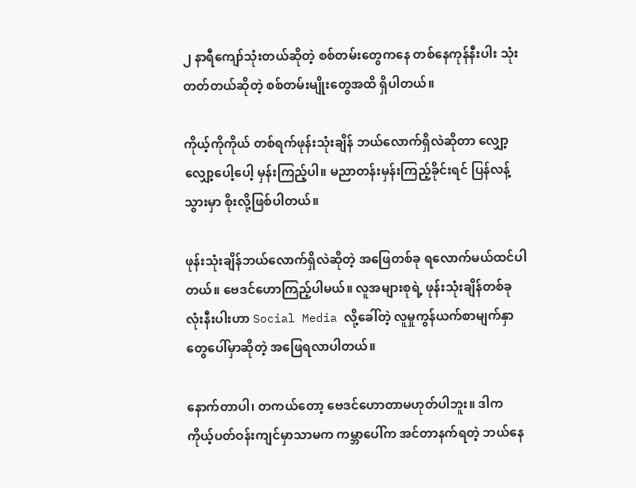၂ နာရီကျော်သုံးတယ်ဆိုတဲ့ စစ်တမ်းတွေကနေ တစ်နေကုန်နီးပါး သုံးတတ်တယ်ဆိုတဲ့ စစ်တမ်းမျိုးတွေအထိ ရှိပါတယ်။

ကိုယ့်ကိုကိုယ် တစ်ရက်ဖုန်းသုံးချိန် ဘယ်လောက်ရှိလဲဆိုတာ လျှော့လျှော့ပေါ့ပေါ့ မှန်းကြည့်ပါ။ မညာတန်းမှန်းကြည့်ခိုင်းရင် ပြန်လန့်သွားမှာ စိုးလို့ဖြစ်ပါတယ်။

ဖုန်းသုံးချိန်ဘယ်လောက်ရှိလဲဆိုတဲ့ အဖြေတစ်ခု ရလောက်မယ်ထင်ပါတယ်။ ဗေဒင်ဟောကြည့်ပါမယ်။ လူအများစုရဲ့ ဖုန်းသုံးချိန်တစ်ခုလုံးနီးပါးဟာ Social Media လို့ခေါ်တဲ့ လူမှုကွန်ယက်စာမျက်နှာတွေပေါ်မှာဆိုတဲ့ အဖြေရလာပါတယ်။

နောက်တာပါ၊ တကယ်တော့ ဗေဒင်ဟောတာမဟုတ်ပါဘူး။ ဒါက ကိုယ့်ပတ်ဝန်းကျင်မှာသာမက ကမ္ဘာပေါ်က အင်တာနက်ရတဲ့ ဘယ်နေ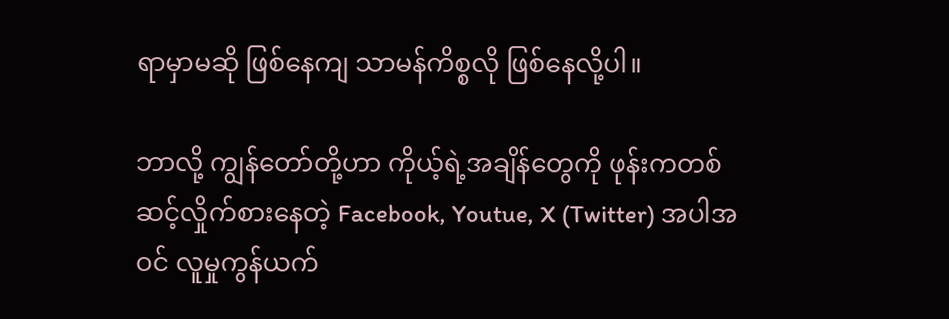ရာမှာမဆို ဖြစ်နေကျ သာမန်ကိစ္စလို ဖြစ်နေလို့ပါ။

ဘာလို့ ကျွန်တော်တို့ဟာ ကိုယ့်ရဲ့အချိန်တွေကို ဖုန်းကတစ်ဆင့်လှိုက်စားနေတဲ့ Facebook, Youtue, X (Twitter) အပါအဝင် လူမှုကွန်ယက်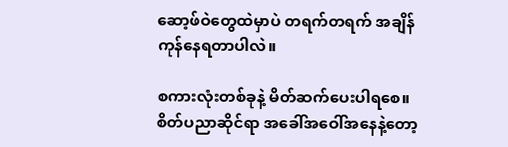ဆော့ဖ်ဝဲတွေထဲမှာပဲ တရက်တရက် အချိန်ကုန်နေရတာပါလဲ။

စကားလုံးတစ်ခုနဲ့ မိတ်ဆက်ပေးပါရစေ။ စိတ်ပညာဆိုင်ရာ အခေါ်အဝေါ်အနေနဲ့တော့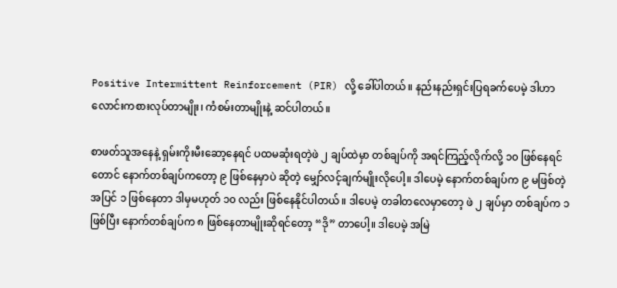Positive Intermittent Reinforcement (PIR) လို့ ခေါ်ပါတယ်။ နည်းနည်းရှင်းပြရခက်ပေမဲ့ ဒါဟာ လောင်းကစားလုပ်တာမျိုး၊ ကံစမ်းတာမျိုးနဲ့ ဆင်ပါတယ်။

စာဖတ်သူအနေနဲ့ ရှမ်းကိုးမီးဆော့နေရင် ပထမဆုံးရတဲ့ဖဲ ၂ ချပ်ထဲမှာ တစ်ချပ်ကို အရင်ကြည့်လိုက်လို့ ၁၀ ဖြစ်နေရင်တောင် နောက်တစ်ချပ်ကတော့ ၉ ဖြစ်နေမှာပဲ ဆိုတဲ့ မျှော်လင့်ချက်မျိုးလိုပေါ့။ ဒါပေမဲ့ နောက်တစ်ချပ်က ၉ မဖြစ်တဲ့အပြင် ၁ ဖြစ်နေတာ ဒါမှမဟုတ် ၁၀ လည်း ဖြစ်နေနိုင်ပါတယ်။ ဒါပေမဲ့ တခါတလေမှာတော့ ဖဲ ၂ ချပ်မှာ တစ်ချပ်က ၁ ဖြစ်ပြီး နောက်တစ်ချပ်က ၈ ဖြစ်နေတာမျိုးဆိုရင်တော့ “ဒို” တာပေါ့။ ဒါပေမဲ့ အမြဲ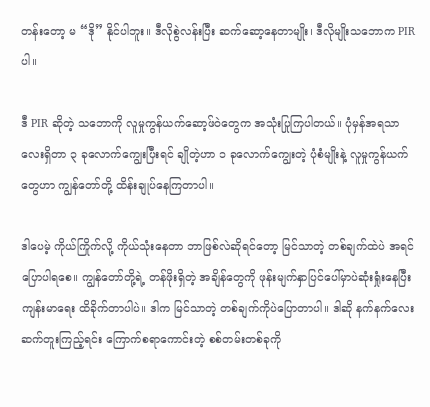တန်းတော့ မ “ဒို” နိုင်ပါဘူး။ ဒီလိုစွဲလန်းပြီး ဆက်ဆော့နေတာမျိုး၊ ဒီလိုမျိုးသဘောက PIR ပါ။

ဒီ PIR ဆိုတဲ့ သဘောကို လူမှုကွန်ယက်ဆော့ဖ်ဝဲတွေက အသုံးပြုကြပါတယ်။ ပုံမှန်အရသာလေးရှိတာ ၃ ခုလောက်ကျွေးပြီးရင် ချိုတဲ့ဟာ ၁ ခုလောက်ကျွေးတဲ့ ပုံစံမျိုးနဲ့ လူမှုကွန်ယက်တွေဟာ ကျွန်တော်တို့ ထိန်းချုပ်နေကြတာပါ။

ဒါပေမဲ့ ကိုယ်ကြိုက်လို့ ကိုယ်သုံးနေတာ ဘာဖြစ်လဲဆိုရင်တော့ မြင်သာတဲ့ တစ်ချက်ထဲပဲ အရင်ပြောပါရစေ။ ကျွန်တော်တို့ရဲ့ တန်ဖိုးရှိတဲ့ အချိန်တွေကို ဖုန်းမျက်နှာပြင်ပေါ်မှာပဲဆုံးရှုံးနေပြီး ကျန်းမာရေး ထိခိုက်တာပါပဲ။ ဒါက မြင်သာတဲ့ တစ်ချက်ကိုပဲပြောတာပါ။ ဒါဆို နက်နက်လေး ဆက်တူးကြည့်ရင်း ကြောက်စရာကောင်းတဲ့ စစ်တမ်းတစ်ခုကို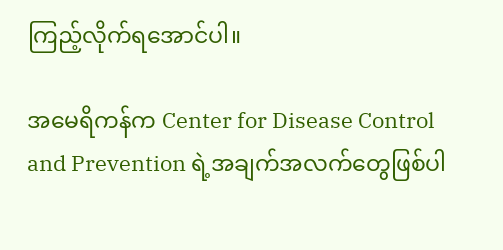ကြည့်လိုက်ရအောင်ပါ။

အမေရိကန်က Center for Disease Control and Prevention ရဲ့အချက်အလက်တွေဖြစ်ပါ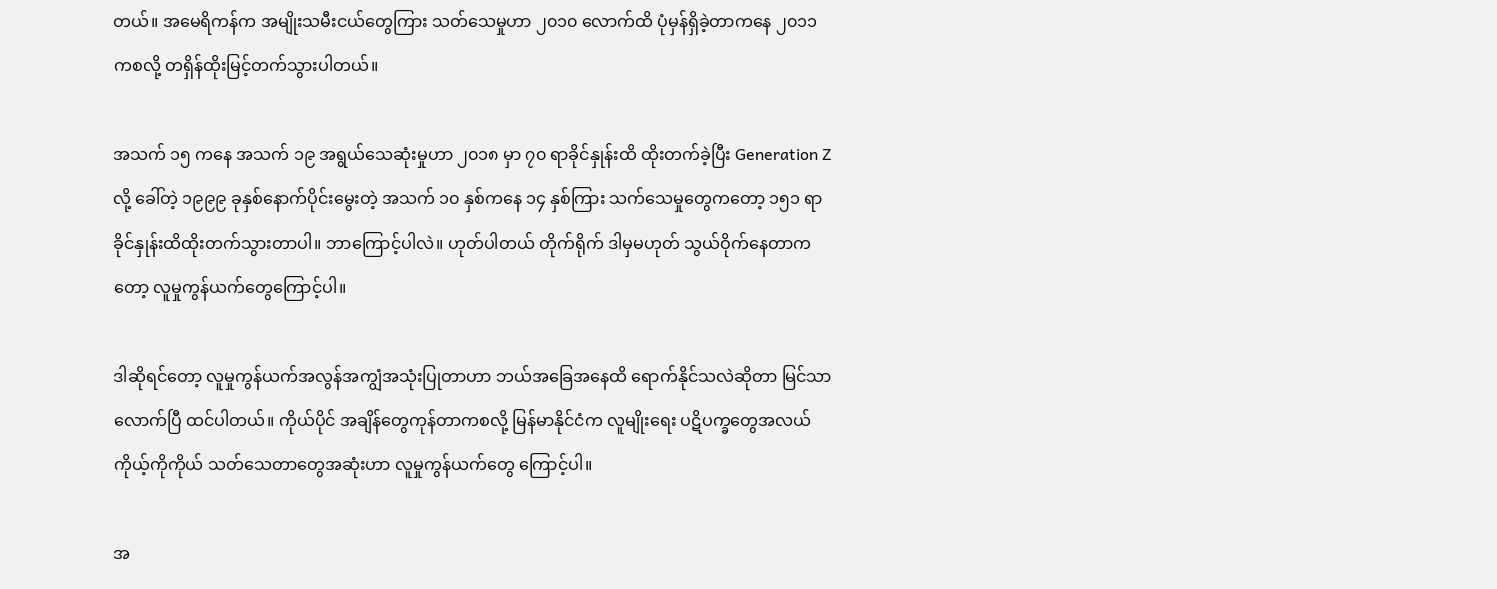တယ်။ အမေရိကန်က အမျိုးသမီးငယ်တွေကြား သတ်သေမှုဟာ ၂၀၁၀ လောက်ထိ ပုံမှန်ရှိခဲ့တာကနေ ၂၀၁၁ ကစလို့ တရှိန်ထိုးမြင့်တက်သွားပါတယ်။

အသက် ၁၅ ကနေ အသက် ၁၉ အရွယ်သေဆုံးမှုဟာ ၂၀၁၈ မှာ ၇၀ ရာခိုင်နှုန်းထိ ထိုးတက်ခဲ့ပြီး Generation Z လို့ ခေါ်တဲ့ ၁၉၉၉ ခုနှစ်နောက်ပိုင်းမွေးတဲ့ အသက် ၁၀ နှစ်ကနေ ၁၄ နှစ်ကြား သက်သေမှုတွေကတော့ ၁၅၁ ရာခိုင်နှုန်းထိထိုးတက်သွားတာပါ။ ဘာကြောင့်ပါလဲ။ ဟုတ်ပါတယ် တိုက်ရိုက် ဒါမှမဟုတ် သွယ်ဝိုက်နေတာကတော့ လူမှုကွန်ယက်တွေကြောင့်ပါ။

ဒါဆိုရင်တော့ လူမှုကွန်ယက်အလွန်အကျွံအသုံးပြုတာဟာ ဘယ်အခြေအနေထိ ရောက်နိုင်သလဲဆိုတာ မြင်သာလောက်ပြီ ထင်ပါတယ်။ ကိုယ်ပိုင် အချိန်တွေကုန်တာကစလို့ မြန်မာနိုင်ငံက လူမျိုးရေး ပဋိပက္ခတွေအလယ် ကိုယ့်ကိုကိုယ် သတ်သေတာတွေအဆုံးဟာ လူမှုကွန်ယက်တွေ ကြောင့်ပါ။

အ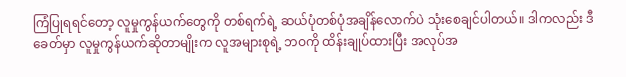ကြံပြုရရင်တော့ လူမှုကွန်ယက်တွေကို တစ်ရက်ရဲ့ ဆယ်ပုံတစ်ပုံအချိန်လောက်ပဲ သုံးစေချင်ပါတယ်။ ဒါကလည်း ဒီခေတ်မှာ လူမှုကွန်ယက်ဆိုတာမျိုးက လူအများစုရဲ့ ဘဝကို ထိန်းချုပ်ထားပြီး အလုပ်အ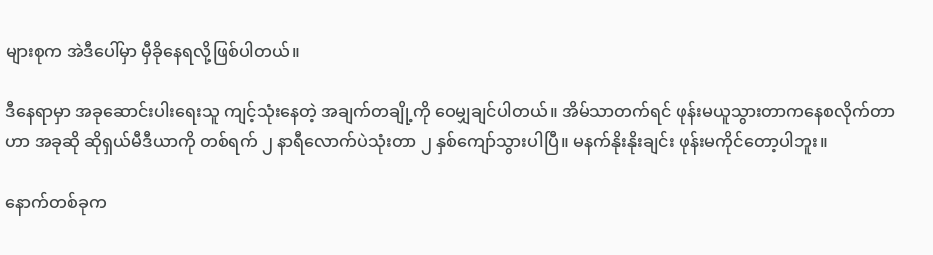များစုက အဲဒီပေါ်မှာ မှီခိုနေရလို့ဖြစ်ပါတယ်။

ဒီနေရာမှာ အခုဆောင်းပါးရေးသူ ကျင့်သုံးနေတဲ့ အချက်တချို့ကို ဝေမျှချင်ပါတယ်။ အိမ်သာတက်ရင် ဖုန်းမယူသွားတာကနေစလိုက်တာဟာ အခုဆို ဆိုရှယ်မီဒီယာကို တစ်ရက် ၂ နာရီလောက်ပဲသုံးတာ ၂ နှစ်ကျော်သွားပါပြီ။ မနက်နိုးနိုးချင်း ဖုန်းမကိုင်တော့ပါဘူး။

နောက်တစ်ခုက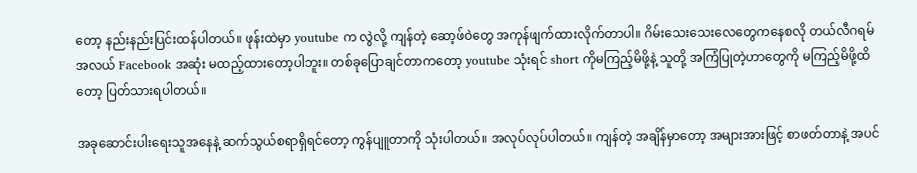တော့ နည်းနည်းပြင်းထန်ပါတယ်။ ဖုန်းထဲမှာ youtube က လွဲလို့ ကျန်တဲ့ ဆော့ဖ်ဝဲတွေ အကုန်ဖျက်ထားလိုက်တာပါ။ ဂိမ်းသေးသေးလေတွေကနေစလို တယ်လီဂရမ်အလယ် Facebook အဆုံး မထည့်ထားတော့ပါဘူး။ တစ်ခုပြောချင်တာကတော့ youtube သုံးရင် short ကိုမကြည့်မိဖို့နဲ့ သူတို့ အကြံပြုတဲ့ဟာတွေကို မကြည့်မိဖို့ထိတော့ ပြတ်သားရပါတယ်။

အခုဆောင်းပါးရေးသူအနေနဲ့ ဆက်သွယ်စရာရှိရင်တော့ ကွန်ပျူတာကို သုံးပါတယ်။ အလုပ်လုပ်ပါတယ်။ ကျန်တဲ့ အချိန်မှာတော့ အများအားဖြင့် စာဖတ်တာနဲ့ အပင်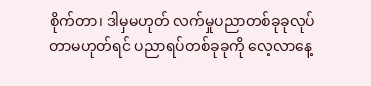စိုက်တာ၊ ဒါမှမဟုတ် လက်မှုပညာတစ်ခုခုလုပ်တာမဟုတ်ရင် ပညာရပ်တစ်ခုခုကို လေ့လာနေ့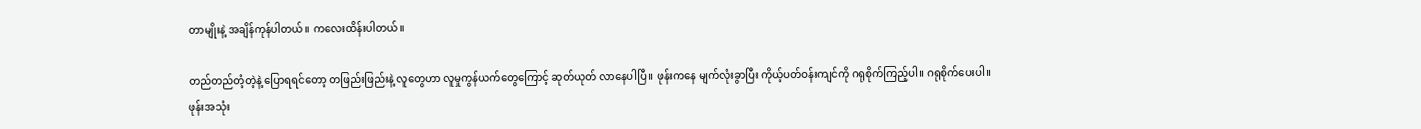တာမျိုးနဲ့ အချိန်ကုန်ပါတယ်။ ကလေးထိန်းပါတယ်။

တည်တည်တံ့တဲ့နဲ့ ပြောရရင်တော့ တဖြည်းဖြည်းနဲ့ လူတွေဟာ လူမှုကွန်ယက်တွေကြောင့် ဆုတ်ယုတ် လာနေပါပြီ။ ဖုန်းကနေ မျက်လုံးခွာပြီး ကိုယ့်ပတ်ဝန်းကျင်ကို ဂရုစိုက်ကြည့်ပါ။ ဂရုစိုက်ပေးပါ။ ဖုန်းအသုံး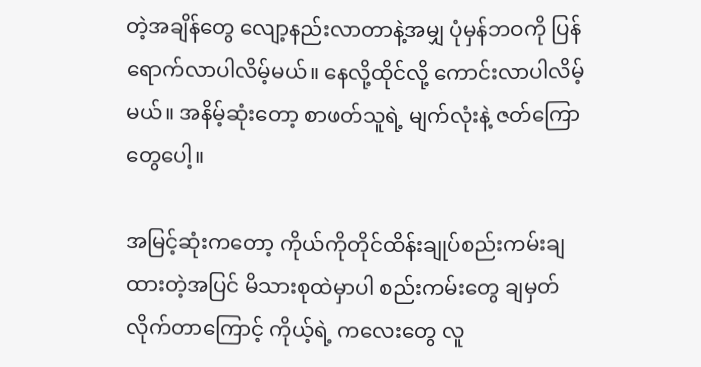တဲ့အချိန်တွေ လျော့နည်းလာတာနဲ့အမျှ ပုံမှန်ဘဝကို ပြန်ရောက်လာပါလိမ့်မယ်။ နေလို့ထိုင်လို့ ကောင်းလာပါလိမ့်မယ်။ အနိမ့်ဆုံးတော့ စာဖတ်သူရဲ့ မျက်လုံးနဲ့ ဇတ်ကြောတွေပေါ့။

အမြင့်ဆုံးကတော့ ကိုယ်ကိုတိုင်ထိန်းချုပ်စည်းကမ်းချထားတဲ့အပြင် မိသားစုထဲမှာပါ စည်းကမ်းတွေ ချမှတ်လိုက်တာကြောင့် ကိုယ့်ရဲ့ ကလေးတွေ လူ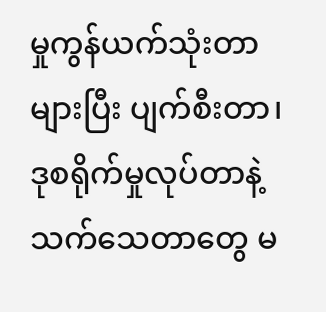မှုကွန်ယက်သုံးတာများပြီး ပျက်စီးတာ၊ ဒုစရိုက်မှုလုပ်တာနဲ့ သက်သေတာတွေ မ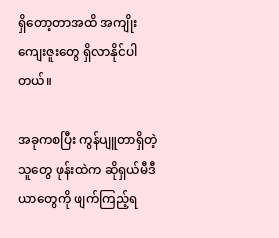ရှိတော့တာအထိ အကျိုးကျေးဇူးတွေ ရှိလာနိုင်ပါတယ်။

အခုကစပြီး ကွန်ပျူတာရှိတဲ့သူတွေ ဖုန်းထဲက ဆိုရှယ်မီဒီယာတွေကို ဖျက်ကြည့်ရ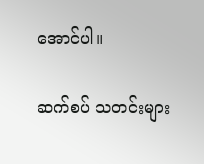အောင်ပါ။

ဆက်စပ် သတင်းများ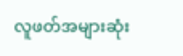လူဖတ်အများဆုံး